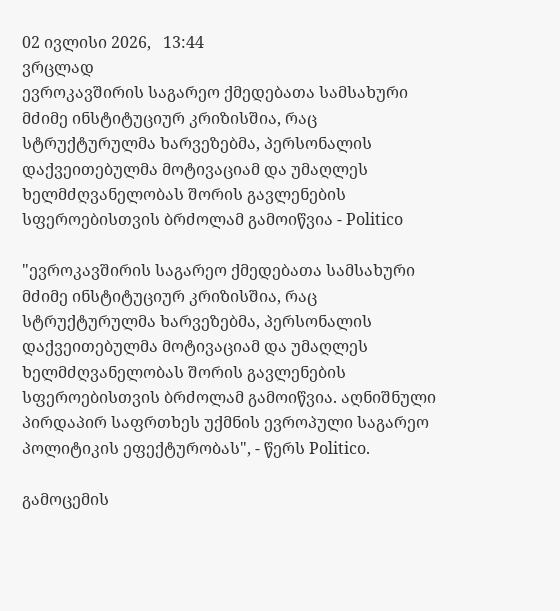02 ივლისი 2026,   13:44
ვრცლად
ევროკავშირის საგარეო ქმედებათა სამსახური მძიმე ინსტიტუციურ კრიზისშია, რაც სტრუქტურულმა ხარვეზებმა, პერსონალის დაქვეითებულმა მოტივაციამ და უმაღლეს ხელმძღვანელობას შორის გავლენების სფეროებისთვის ბრძოლამ გამოიწვია - Politico

"ევროკავშირის საგარეო ქმედებათა სამსახური მძიმე ინსტიტუციურ კრიზისშია, რაც სტრუქტურულმა ხარვეზებმა, პერსონალის დაქვეითებულმა მოტივაციამ და უმაღლეს ხელმძღვანელობას შორის გავლენების სფეროებისთვის ბრძოლამ გამოიწვია. აღნიშნული პირდაპირ საფრთხეს უქმნის ევროპული საგარეო პოლიტიკის ეფექტურობას", - წერს Politico.

გამოცემის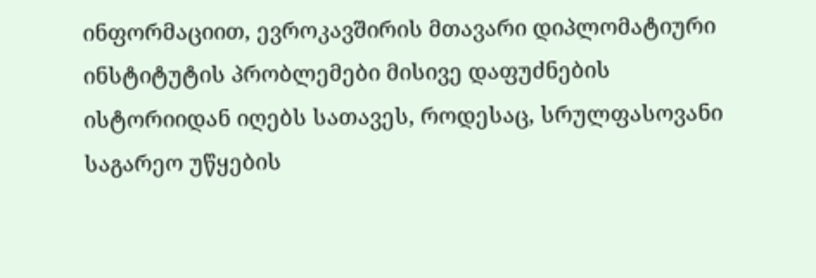ინფორმაციით, ევროკავშირის მთავარი დიპლომატიური ინსტიტუტის პრობლემები მისივე დაფუძნების ისტორიიდან იღებს სათავეს, როდესაც, სრულფასოვანი საგარეო უწყების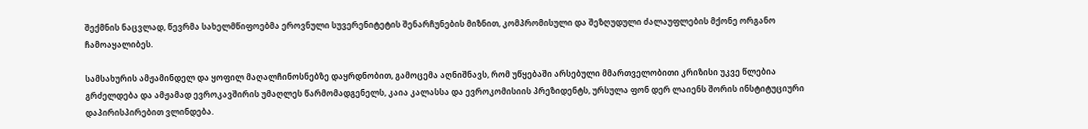შექმნის ნაცვლად, წევრმა სახელმწიფოებმა ეროვნული სუვერენიტეტის შენარჩუნების მიზნით, კომპრომისული და შეზღუდული ძალაუფლების მქონე ორგანო ჩამოაყალიბეს.

სამსახურის ამჟამინდელ და ყოფილ მაღალჩინოსნებზე დაყრდნობით, გამოცემა აღნიშნავს, რომ უწყებაში არსებული მმართველობითი კრიზისი უკვე წლებია გრძელდება და ამჟამად ევროკავშირის უმაღლეს წარმომადგენელს, კაია კალასსა და ევროკომისიის პრეზიდენტს, ურსულა ფონ დერ ლაიენს შორის ინსტიტუციური დაპირისპირებით ვლინდება.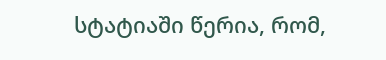სტატიაში წერია, რომ,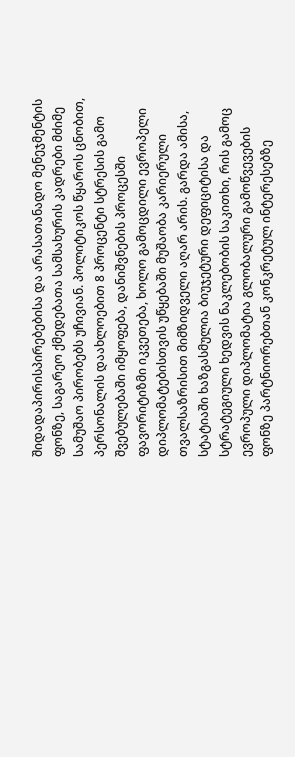შიდადაპირისპირებებისა და არასათანადო მენეჯმენტის ფონზე, საგარეო ქმედებათა სამსახურის კადრები მძიმე სამუშაო პირობებს უჩივიან. პოლიტიკოს წყაროს ცნობით, პერსონალის დაახლოებით 8 პროცენტი სტრესის გამო შვებულებაში იმყოფება, დანიშვნების პროცესში ფავორიტიზმი იკვეთება, ხოლო გამოცდილი ევროპელი დიპლომატებისთვის უწყებაში მუშაობა კარიერული თვალსაზრისით მიმზიდველი აღარ არის. გარდა ამისა, სტატიაში ხაზგასმულია ბიუჯეტური დეფიციტისა და სტრატეგიული ხედვის ნაკლებობის საკითხი, რის გამოც ევროპული დიპლომატია გლობალური გამოწვევების ფონზე პარტნიორებთან კონკრეტულ ინტერესებზე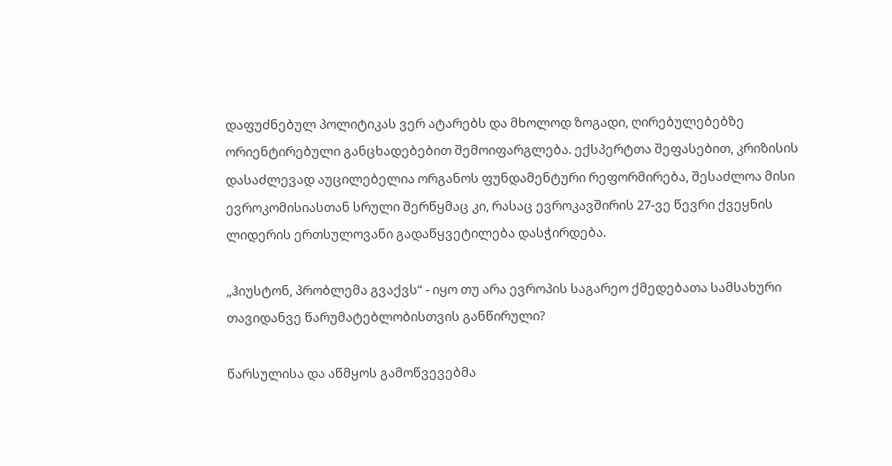დაფუძნებულ პოლიტიკას ვერ ატარებს და მხოლოდ ზოგადი, ღირებულებებზე ორიენტირებული განცხადებებით შემოიფარგლება. ექსპერტთა შეფასებით, კრიზისის დასაძლევად აუცილებელია ორგანოს ფუნდამენტური რეფორმირება, შესაძლოა მისი ევროკომისიასთან სრული შერწყმაც კი, რასაც ევროკავშირის 27-ვე წევრი ქვეყნის ლიდერის ერთსულოვანი გადაწყვეტილება დასჭირდება.

„ჰიუსტონ, პრობლემა გვაქვს“ - იყო თუ არა ევროპის საგარეო ქმედებათა სამსახური თავიდანვე წარუმატებლობისთვის განწირული?

წარსულისა და აწმყოს გამოწვევებმა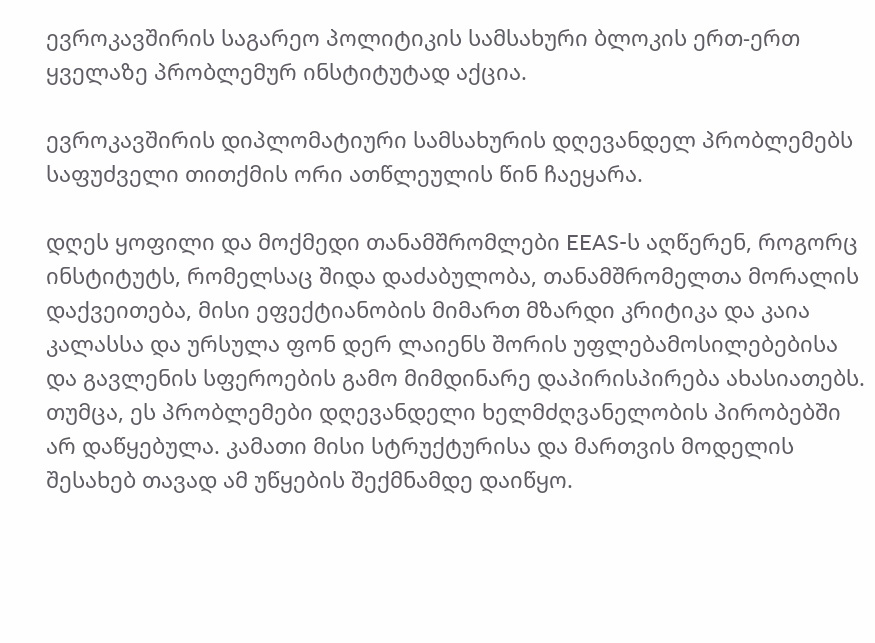ევროკავშირის საგარეო პოლიტიკის სამსახური ბლოკის ერთ-ერთ ყველაზე პრობლემურ ინსტიტუტად აქცია.

ევროკავშირის დიპლომატიური სამსახურის დღევანდელ პრობლემებს საფუძველი თითქმის ორი ათწლეულის წინ ჩაეყარა.

დღეს ყოფილი და მოქმედი თანამშრომლები EEAS-ს აღწერენ, როგორც ინსტიტუტს, რომელსაც შიდა დაძაბულობა, თანამშრომელთა მორალის დაქვეითება, მისი ეფექტიანობის მიმართ მზარდი კრიტიკა და კაია კალასსა და ურსულა ფონ დერ ლაიენს შორის უფლებამოსილებებისა და გავლენის სფეროების გამო მიმდინარე დაპირისპირება ახასიათებს.
თუმცა, ეს პრობლემები დღევანდელი ხელმძღვანელობის პირობებში არ დაწყებულა. კამათი მისი სტრუქტურისა და მართვის მოდელის შესახებ თავად ამ უწყების შექმნამდე დაიწყო.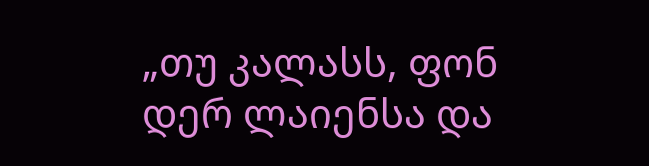„თუ კალასს, ფონ დერ ლაიენსა და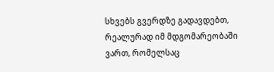სხვებს გვერდზე გადავდებთ, რეალურად იმ მდგომარეობაში ვართ, რომელსაც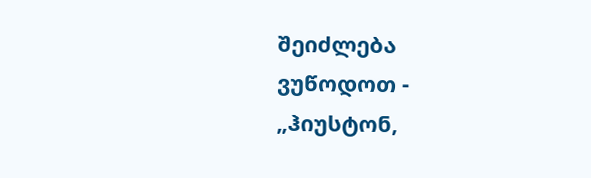შეიძლება ვუწოდოთ - „ჰიუსტონ,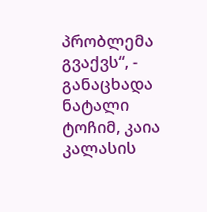პრობლემა გვაქვს“, - განაცხადა ნატალი ტოჩიმ, კაია კალასის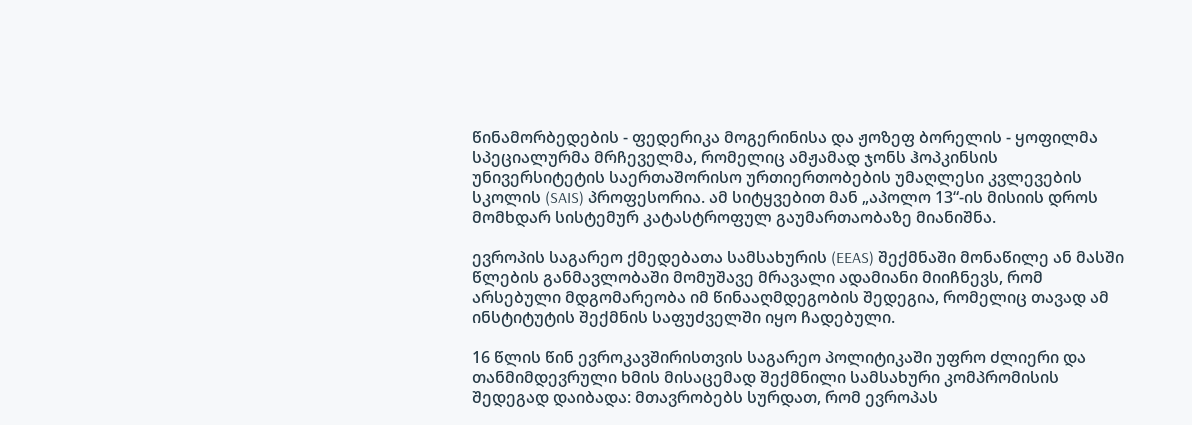წინამორბედების - ფედერიკა მოგერინისა და ჟოზეფ ბორელის - ყოფილმა სპეციალურმა მრჩეველმა, რომელიც ამჟამად ჯონს ჰოპკინსის უნივერსიტეტის საერთაშორისო ურთიერთობების უმაღლესი კვლევების სკოლის (SAIS) პროფესორია. ამ სიტყვებით მან „აპოლო 13“-ის მისიის დროს მომხდარ სისტემურ კატასტროფულ გაუმართაობაზე მიანიშნა.

ევროპის საგარეო ქმედებათა სამსახურის (EEAS) შექმნაში მონაწილე ან მასში წლების განმავლობაში მომუშავე მრავალი ადამიანი მიიჩნევს, რომ არსებული მდგომარეობა იმ წინააღმდეგობის შედეგია, რომელიც თავად ამ ინსტიტუტის შექმნის საფუძველში იყო ჩადებული.

16 წლის წინ ევროკავშირისთვის საგარეო პოლიტიკაში უფრო ძლიერი და თანმიმდევრული ხმის მისაცემად შექმნილი სამსახური კომპრომისის შედეგად დაიბადა: მთავრობებს სურდათ, რომ ევროპას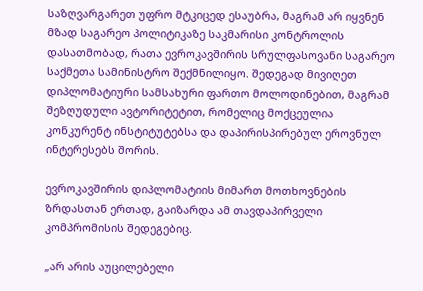საზღვარგარეთ უფრო მტკიცედ ესაუბრა, მაგრამ არ იყვნენ მზად საგარეო პოლიტიკაზე საკმარისი კონტროლის დასათმობად, რათა ევროკავშირის სრულფასოვანი საგარეო საქმეთა სამინისტრო შექმნილიყო. შედეგად მივიღეთ დიპლომატიური სამსახური ფართო მოლოდინებით, მაგრამ შეზღუდული ავტორიტეტით, რომელიც მოქცეულია კონკურენტ ინსტიტუტებსა და დაპირისპირებულ ეროვნულ ინტერესებს შორის.

ევროკავშირის დიპლომატიის მიმართ მოთხოვნების ზრდასთან ერთად, გაიზარდა ამ თავდაპირველი კომპრომისის შედეგებიც.

„არ არის აუცილებელი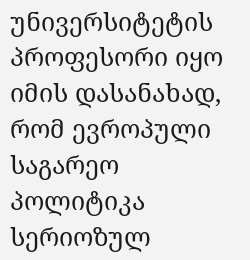უნივერსიტეტის პროფესორი იყო იმის დასანახად, რომ ევროპული საგარეო პოლიტიკა სერიოზულ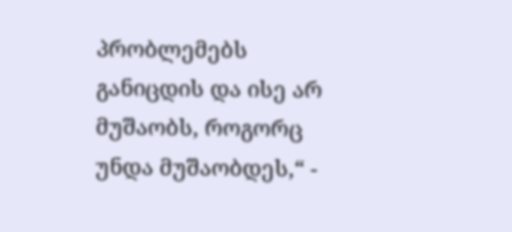პრობლემებს განიცდის და ისე არ მუშაობს, როგორც უნდა მუშაობდეს,“ -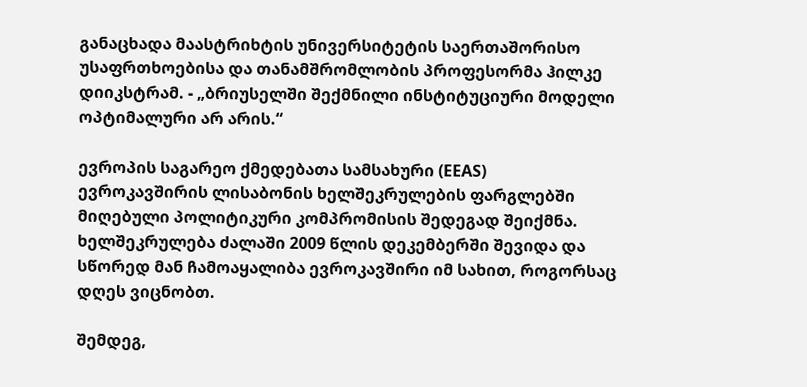განაცხადა მაასტრიხტის უნივერსიტეტის საერთაშორისო უსაფრთხოებისა და თანამშრომლობის პროფესორმა ჰილკე დიიკსტრამ. - „ბრიუსელში შექმნილი ინსტიტუციური მოდელი ოპტიმალური არ არის.“

ევროპის საგარეო ქმედებათა სამსახური (EEAS) ევროკავშირის ლისაბონის ხელშეკრულების ფარგლებში მიღებული პოლიტიკური კომპრომისის შედეგად შეიქმნა. ხელშეკრულება ძალაში 2009 წლის დეკემბერში შევიდა და სწორედ მან ჩამოაყალიბა ევროკავშირი იმ სახით, როგორსაც დღეს ვიცნობთ.

შემდეგ,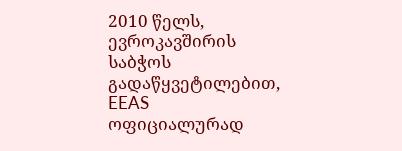2010 წელს, ევროკავშირის საბჭოს გადაწყვეტილებით, EEAS ოფიციალურად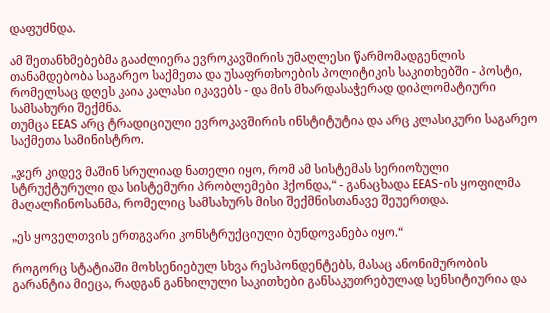დაფუძნდა.

ამ შეთანხმებებმა გააძლიერა ევროკავშირის უმაღლესი წარმომადგენლის თანამდებობა საგარეო საქმეთა და უსაფრთხოების პოლიტიკის საკითხებში - პოსტი, რომელსაც დღეს კაია კალასი იკავებს - და მის მხარდასაჭერად დიპლომატიური სამსახური შექმნა.
თუმცა EEAS არც ტრადიციული ევროკავშირის ინსტიტუტია და არც კლასიკური საგარეო საქმეთა სამინისტრო.

„ჯერ კიდევ მაშინ სრულიად ნათელი იყო, რომ ამ სისტემას სერიოზული სტრუქტურული და სისტემური პრობლემები ჰქონდა,“ - განაცხადა EEAS-ის ყოფილმა მაღალჩინოსანმა, რომელიც სამსახურს მისი შექმნისთანავე შეუერთდა.

„ეს ყოველთვის ერთგვარი კონსტრუქციული ბუნდოვანება იყო.“

როგორც სტატიაში მოხსენიებულ სხვა რესპონდენტებს, მასაც ანონიმურობის გარანტია მიეცა, რადგან განხილული საკითხები განსაკუთრებულად სენსიტიურია და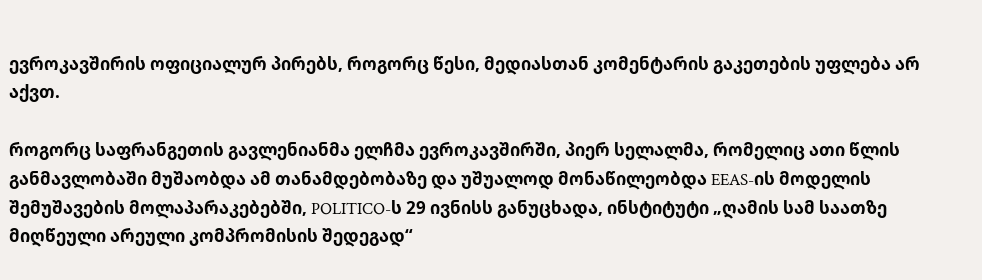ევროკავშირის ოფიციალურ პირებს, როგორც წესი, მედიასთან კომენტარის გაკეთების უფლება არ აქვთ.

როგორც საფრანგეთის გავლენიანმა ელჩმა ევროკავშირში, პიერ სელალმა, რომელიც ათი წლის განმავლობაში მუშაობდა ამ თანამდებობაზე და უშუალოდ მონაწილეობდა EEAS-ის მოდელის შემუშავების მოლაპარაკებებში, POLITICO-ს 29 ივნისს განუცხადა, ინსტიტუტი „ღამის სამ საათზე მიღწეული არეული კომპრომისის შედეგად“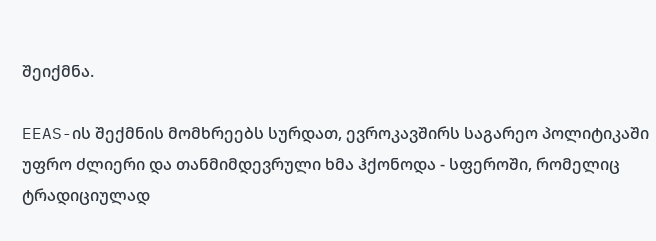შეიქმნა.

EEAS-ის შექმნის მომხრეებს სურდათ, ევროკავშირს საგარეო პოლიტიკაში უფრო ძლიერი და თანმიმდევრული ხმა ჰქონოდა - სფეროში, რომელიც ტრადიციულად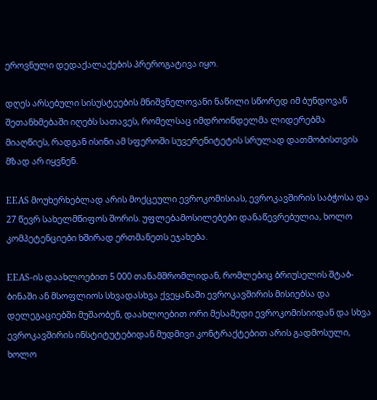ეროვნული დედაქალაქების პრეროგატივა იყო.

დღეს არსებული სისუსტეების მნიშვნელოვანი ნაწილი სწორედ იმ ბუნდოვან შეთანხმებაში იღებს სათავეს, რომელსაც იმდროინდელმა ლიდერებმა მიაღწიეს, რადგან ისინი ამ სფეროში სუვერენიტეტის სრულად დათმობისთვის მზად არ იყვნენ.

EEAS მოუხერხებლად არის მოქცეული ევროკომისიას, ევროკავშირის საბჭოსა და 27 წევრ სახელმწიფოს შორის. უფლებამოსილებები დანაწევრებულია, ხოლო კომპეტენციები ხშირად ერთმანეთს ეჯახება.

EEAS-ის დაახლოებით 5 000 თანამშრომლიდან, რომლებიც ბრიუსელის შტაბ-ბინაში ან მსოფლიოს სხვადასხვა ქვეყანაში ევროკავშირის მისიებსა და დელეგაციებში მუშაობენ, დაახლოებით ორი მესამედი ევროკომისიიდან და სხვა ევროკავშირის ინსტიტუტებიდან მუდმივი კონტრაქტებით არის გადმოსული, ხოლო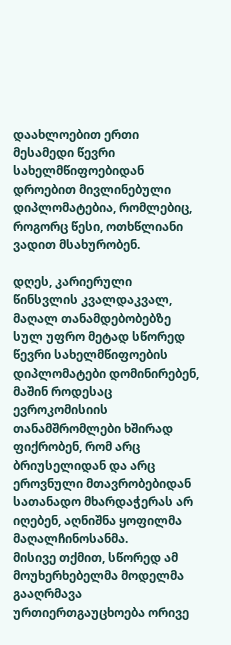დაახლოებით ერთი მესამედი წევრი სახელმწიფოებიდან დროებით მივლინებული დიპლომატებია, რომლებიც, როგორც წესი, ოთხწლიანი ვადით მსახურობენ.

დღეს, კარიერული წინსვლის კვალდაკვალ, მაღალ თანამდებობებზე სულ უფრო მეტად სწორედ წევრი სახელმწიფოების დიპლომატები დომინირებენ, მაშინ როდესაც ევროკომისიის თანამშრომლები ხშირად ფიქრობენ, რომ არც ბრიუსელიდან და არც ეროვნული მთავრობებიდან სათანადო მხარდაჭერას არ იღებენ, აღნიშნა ყოფილმა მაღალჩინოსანმა.
მისივე თქმით, სწორედ ამ მოუხერხებელმა მოდელმა გააღრმავა ურთიერთგაუცხოება ორივე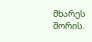მხარეს შორის.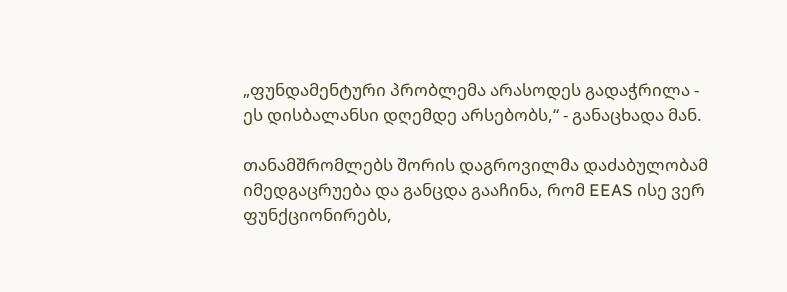„ფუნდამენტური პრობლემა არასოდეს გადაჭრილა - ეს დისბალანსი დღემდე არსებობს,“ - განაცხადა მან.

თანამშრომლებს შორის დაგროვილმა დაძაბულობამ იმედგაცრუება და განცდა გააჩინა, რომ EEAS ისე ვერ ფუნქციონირებს,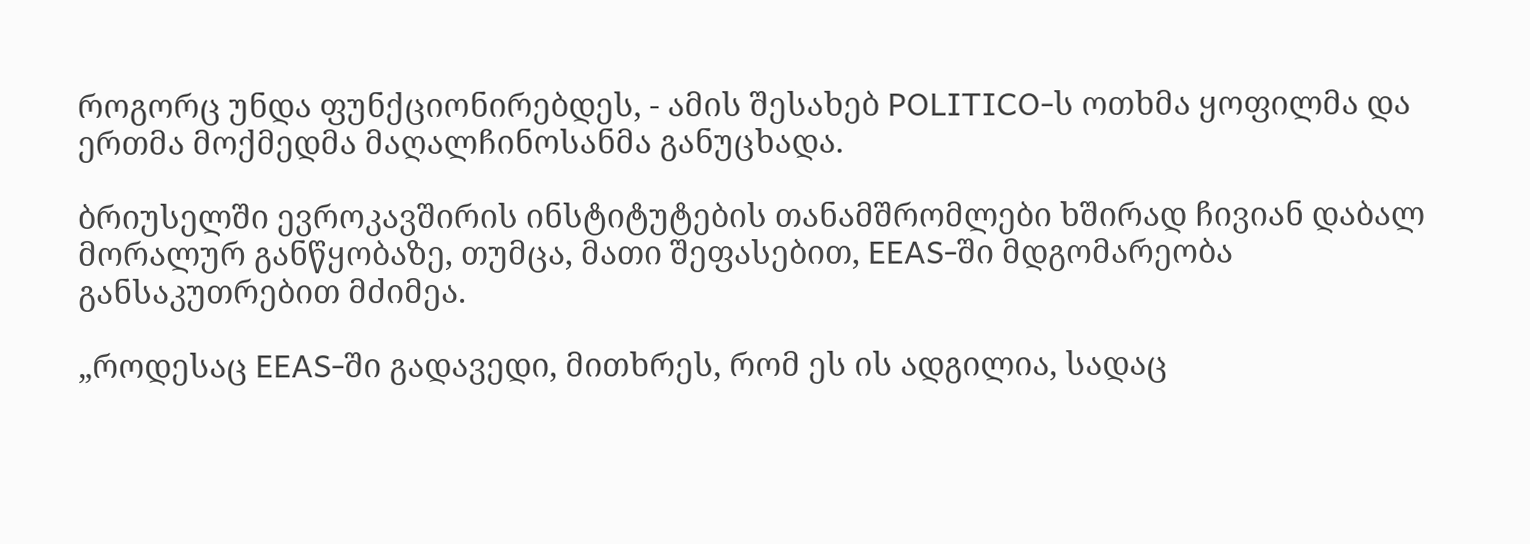როგორც უნდა ფუნქციონირებდეს, - ამის შესახებ POLITICO-ს ოთხმა ყოფილმა და ერთმა მოქმედმა მაღალჩინოსანმა განუცხადა.

ბრიუსელში ევროკავშირის ინსტიტუტების თანამშრომლები ხშირად ჩივიან დაბალ მორალურ განწყობაზე, თუმცა, მათი შეფასებით, EEAS-ში მდგომარეობა განსაკუთრებით მძიმეა.

„როდესაც EEAS-ში გადავედი, მითხრეს, რომ ეს ის ადგილია, სადაც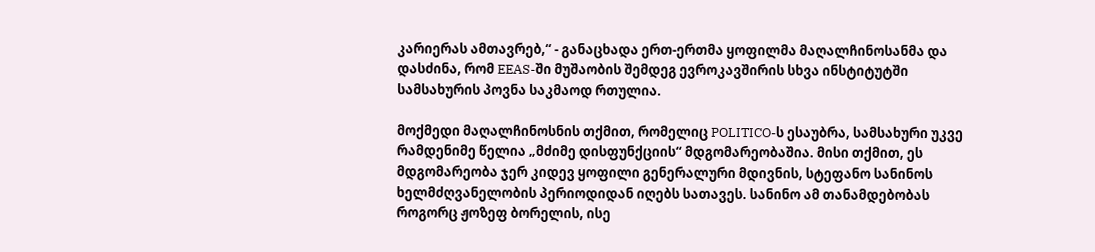კარიერას ამთავრებ,“ - განაცხადა ერთ-ერთმა ყოფილმა მაღალჩინოსანმა და დასძინა, რომ EEAS-ში მუშაობის შემდეგ ევროკავშირის სხვა ინსტიტუტში სამსახურის პოვნა საკმაოდ რთულია.

მოქმედი მაღალჩინოსნის თქმით, რომელიც POLITICO-ს ესაუბრა, სამსახური უკვე რამდენიმე წელია „მძიმე დისფუნქციის“ მდგომარეობაშია. მისი თქმით, ეს მდგომარეობა ჯერ კიდევ ყოფილი გენერალური მდივნის, სტეფანო სანინოს ხელმძღვანელობის პერიოდიდან იღებს სათავეს. სანინო ამ თანამდებობას როგორც ჟოზეფ ბორელის, ისე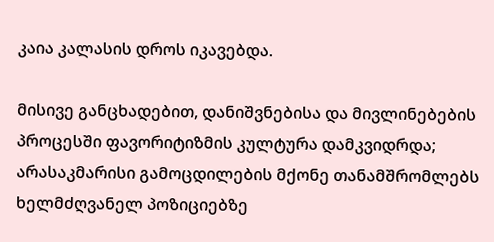კაია კალასის დროს იკავებდა.

მისივე განცხადებით, დანიშვნებისა და მივლინებების პროცესში ფავორიტიზმის კულტურა დამკვიდრდა; არასაკმარისი გამოცდილების მქონე თანამშრომლებს ხელმძღვანელ პოზიციებზე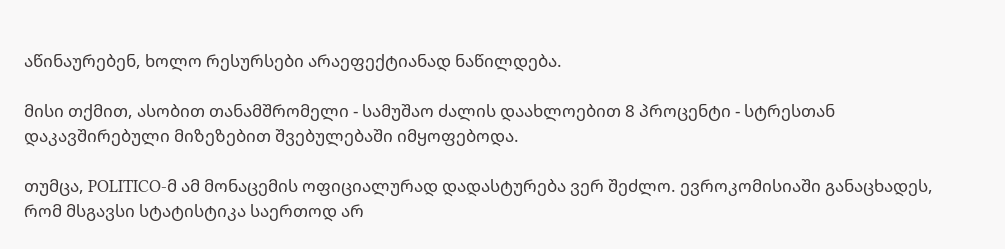აწინაურებენ, ხოლო რესურსები არაეფექტიანად ნაწილდება.

მისი თქმით, ასობით თანამშრომელი - სამუშაო ძალის დაახლოებით 8 პროცენტი - სტრესთან დაკავშირებული მიზეზებით შვებულებაში იმყოფებოდა.

თუმცა, POLITICO-მ ამ მონაცემის ოფიციალურად დადასტურება ვერ შეძლო. ევროკომისიაში განაცხადეს, რომ მსგავსი სტატისტიკა საერთოდ არ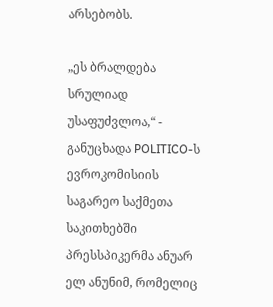არსებობს.

„ეს ბრალდება სრულიად უსაფუძვლოა,“ - განუცხადა POLITICO-ს ევროკომისიის საგარეო საქმეთა საკითხებში პრესსპიკერმა ანუარ ელ ანუნიმ, რომელიც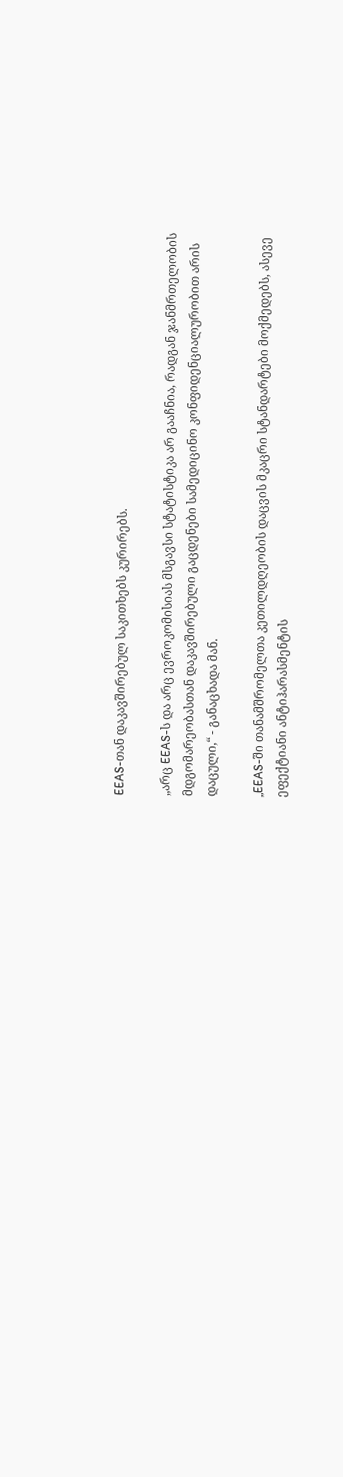EEAS-თან დაკავშირებულ საკითხებს კურირებს.

„არც EEAS-ს და არც ევროკომისიას მსგავსი სტატისტიკა არ გააჩნია, რადგან ჯანმრთელობის მდგომარეობასთან დაკავშირებული გაცდენები სამედიცინო კონფიდენციალურობით არის დაცული,“ - განაცხადა მან.

„EEAS-ში თანამშრომელთა კეთილდღეობის დაცვის მკაცრი სტანდარტები მოქმედებს, ასევე ეფექტიანი ანტიჰარასმენტის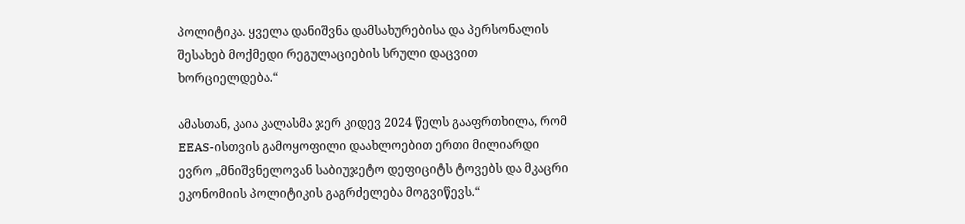პოლიტიკა. ყველა დანიშვნა დამსახურებისა და პერსონალის შესახებ მოქმედი რეგულაციების სრული დაცვით ხორციელდება.“

ამასთან, კაია კალასმა ჯერ კიდევ 2024 წელს გააფრთხილა, რომ EEAS-ისთვის გამოყოფილი დაახლოებით ერთი მილიარდი ევრო „მნიშვნელოვან საბიუჯეტო დეფიციტს ტოვებს და მკაცრი ეკონომიის პოლიტიკის გაგრძელება მოგვიწევს.“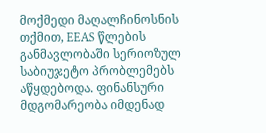მოქმედი მაღალჩინოსნის თქმით, EEAS წლების განმავლობაში სერიოზულ საბიუჯეტო პრობლემებს აწყდებოდა. ფინანსური მდგომარეობა იმდენად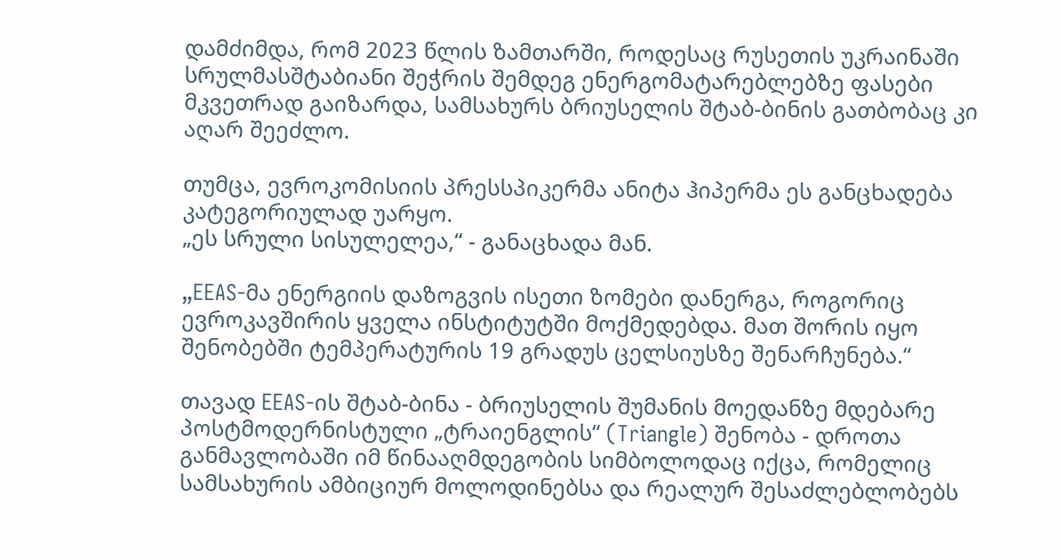დამძიმდა, რომ 2023 წლის ზამთარში, როდესაც რუსეთის უკრაინაში სრულმასშტაბიანი შეჭრის შემდეგ ენერგომატარებლებზე ფასები მკვეთრად გაიზარდა, სამსახურს ბრიუსელის შტაბ-ბინის გათბობაც კი აღარ შეეძლო.

თუმცა, ევროკომისიის პრესსპიკერმა ანიტა ჰიპერმა ეს განცხადება კატეგორიულად უარყო.
„ეს სრული სისულელეა,“ - განაცხადა მან.

„EEAS-მა ენერგიის დაზოგვის ისეთი ზომები დანერგა, როგორიც ევროკავშირის ყველა ინსტიტუტში მოქმედებდა. მათ შორის იყო შენობებში ტემპერატურის 19 გრადუს ცელსიუსზე შენარჩუნება.“

თავად EEAS-ის შტაბ-ბინა - ბრიუსელის შუმანის მოედანზე მდებარე პოსტმოდერნისტული „ტრაიენგლის“ (Triangle) შენობა - დროთა განმავლობაში იმ წინააღმდეგობის სიმბოლოდაც იქცა, რომელიც სამსახურის ამბიციურ მოლოდინებსა და რეალურ შესაძლებლობებს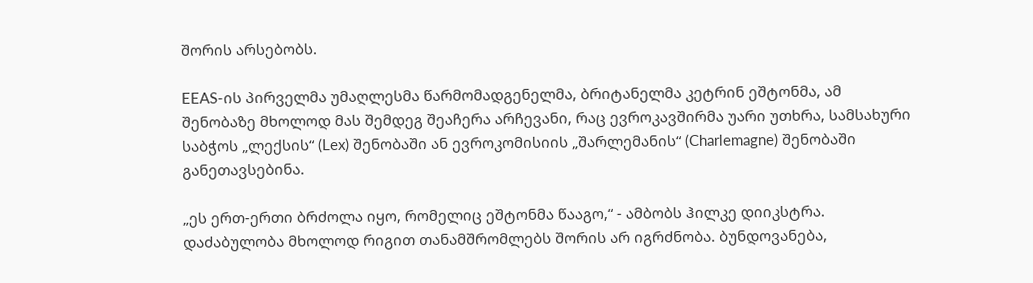შორის არსებობს.

EEAS-ის პირველმა უმაღლესმა წარმომადგენელმა, ბრიტანელმა კეტრინ ეშტონმა, ამ შენობაზე მხოლოდ მას შემდეგ შეაჩერა არჩევანი, რაც ევროკავშირმა უარი უთხრა, სამსახური საბჭოს „ლექსის“ (Lex) შენობაში ან ევროკომისიის „შარლემანის“ (Charlemagne) შენობაში განეთავსებინა.

„ეს ერთ-ერთი ბრძოლა იყო, რომელიც ეშტონმა წააგო,“ - ამბობს ჰილკე დიიკსტრა.
დაძაბულობა მხოლოდ რიგით თანამშრომლებს შორის არ იგრძნობა. ბუნდოვანება,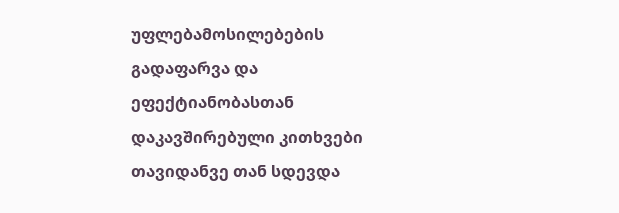უფლებამოსილებების გადაფარვა და ეფექტიანობასთან დაკავშირებული კითხვები თავიდანვე თან სდევდა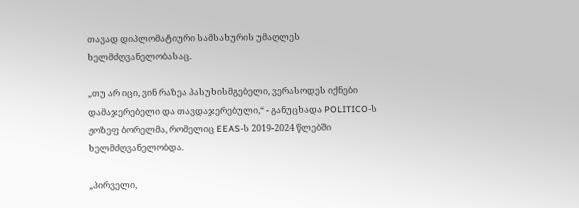თავად დიპლომატიური სამსახურის უმაღლეს ხელმძღვანელობასაც.

„თუ არ იცი, ვინ რაზეა პასუხისმგებელი, ვერასოდეს იქნები დამაჯერებელი და თავდაჯერებული,“ - განუცხადა POLITICO-ს ჟოზეფ ბორელმა, რომელიც EEAS-ს 2019-2024 წლებში ხელმძღვანელობდა.

„პირველი,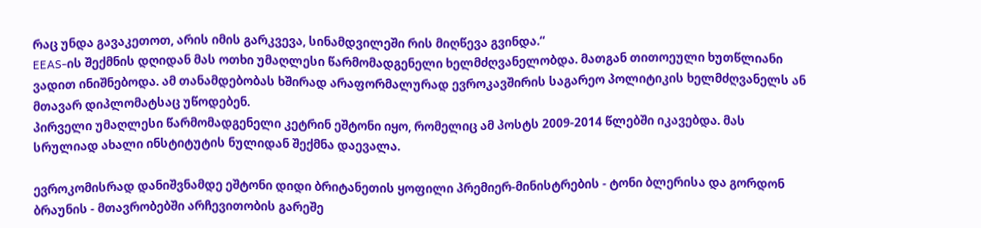რაც უნდა გავაკეთოთ, არის იმის გარკვევა, სინამდვილეში რის მიღწევა გვინდა.“
EEAS-ის შექმნის დღიდან მას ოთხი უმაღლესი წარმომადგენელი ხელმძღვანელობდა. მათგან თითოეული ხუთწლიანი ვადით ინიშნებოდა. ამ თანამდებობას ხშირად არაფორმალურად ევროკავშირის საგარეო პოლიტიკის ხელმძღვანელს ან მთავარ დიპლომატსაც უწოდებენ.
პირველი უმაღლესი წარმომადგენელი კეტრინ ეშტონი იყო, რომელიც ამ პოსტს 2009-2014 წლებში იკავებდა. მას სრულიად ახალი ინსტიტუტის ნულიდან შექმნა დაევალა.

ევროკომისრად დანიშვნამდე ეშტონი დიდი ბრიტანეთის ყოფილი პრემიერ-მინისტრების - ტონი ბლერისა და გორდონ ბრაუნის - მთავრობებში არჩევითობის გარეშე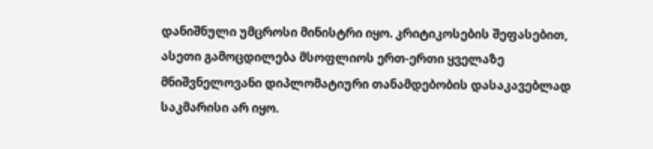დანიშნული უმცროსი მინისტრი იყო. კრიტიკოსების შეფასებით, ასეთი გამოცდილება მსოფლიოს ერთ-ერთი ყველაზე მნიშვნელოვანი დიპლომატიური თანამდებობის დასაკავებლად საკმარისი არ იყო.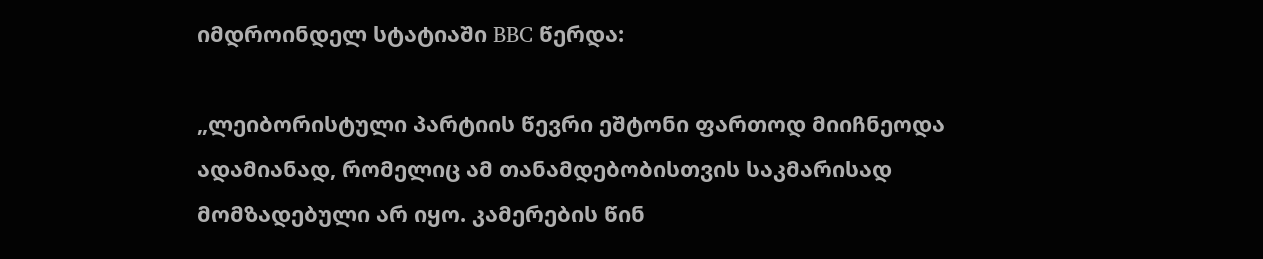იმდროინდელ სტატიაში BBC წერდა:

„ლეიბორისტული პარტიის წევრი ეშტონი ფართოდ მიიჩნეოდა ადამიანად, რომელიც ამ თანამდებობისთვის საკმარისად მომზადებული არ იყო. კამერების წინ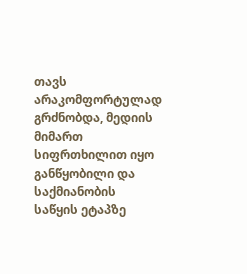თავს არაკომფორტულად გრძნობდა, მედიის მიმართ სიფრთხილით იყო განწყობილი და საქმიანობის საწყის ეტაპზე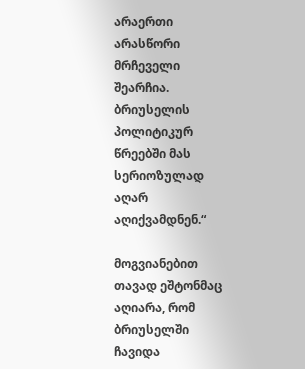არაერთი არასწორი მრჩეველი შეარჩია. ბრიუსელის პოლიტიკურ წრეებში მას სერიოზულად აღარ აღიქვამდნენ.“

მოგვიანებით თავად ეშტონმაც აღიარა, რომ ბრიუსელში ჩავიდა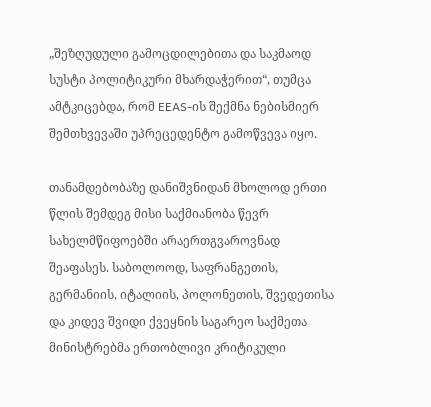„შეზღუდული გამოცდილებითა და საკმაოდ სუსტი პოლიტიკური მხარდაჭერით“, თუმცა ამტკიცებდა, რომ EEAS-ის შექმნა ნებისმიერ შემთხვევაში უპრეცედენტო გამოწვევა იყო.

თანამდებობაზე დანიშვნიდან მხოლოდ ერთი წლის შემდეგ მისი საქმიანობა წევრ სახელმწიფოებში არაერთგვაროვნად შეაფასეს. საბოლოოდ, საფრანგეთის, გერმანიის, იტალიის, პოლონეთის, შვედეთისა და კიდევ შვიდი ქვეყნის საგარეო საქმეთა მინისტრებმა ერთობლივი კრიტიკული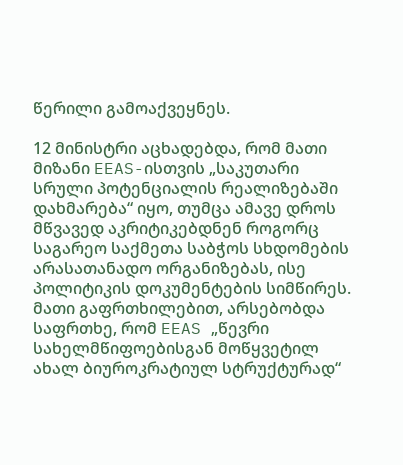წერილი გამოაქვეყნეს.

12 მინისტრი აცხადებდა, რომ მათი მიზანი EEAS-ისთვის „საკუთარი სრული პოტენციალის რეალიზებაში დახმარება“ იყო, თუმცა ამავე დროს მწვავედ აკრიტიკებდნენ როგორც საგარეო საქმეთა საბჭოს სხდომების არასათანადო ორგანიზებას, ისე პოლიტიკის დოკუმენტების სიმწირეს. მათი გაფრთხილებით, არსებობდა საფრთხე, რომ EEAS „წევრი სახელმწიფოებისგან მოწყვეტილ ახალ ბიუროკრატიულ სტრუქტურად“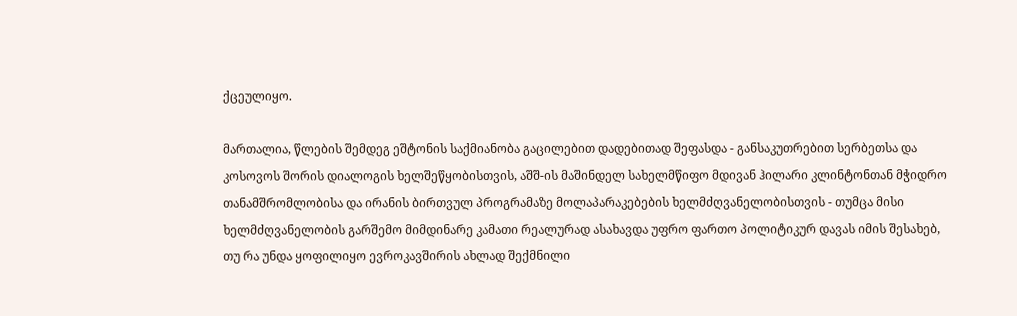ქცეულიყო.

მართალია, წლების შემდეგ ეშტონის საქმიანობა გაცილებით დადებითად შეფასდა - განსაკუთრებით სერბეთსა და კოსოვოს შორის დიალოგის ხელშეწყობისთვის, აშშ-ის მაშინდელ სახელმწიფო მდივან ჰილარი კლინტონთან მჭიდრო თანამშრომლობისა და ირანის ბირთვულ პროგრამაზე მოლაპარაკებების ხელმძღვანელობისთვის - თუმცა მისი ხელმძღვანელობის გარშემო მიმდინარე კამათი რეალურად ასახავდა უფრო ფართო პოლიტიკურ დავას იმის შესახებ, თუ რა უნდა ყოფილიყო ევროკავშირის ახლად შექმნილი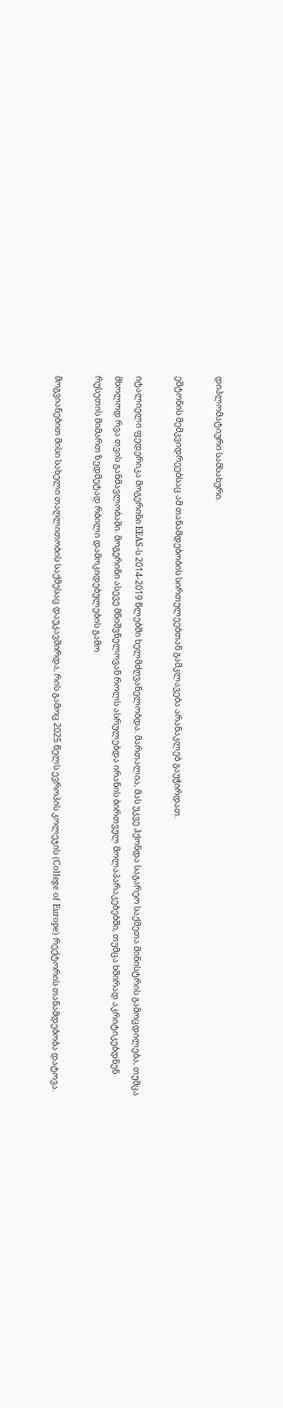დიპლომატიური სამსახური.

ეშტონის მემკვიდრეებსაც ამ თანამდებობის სირთულეებთან გამკლავება არანაკლებ გაუჭირდათ.

იტალიელი ფედერიკა მოგერინი EEAS-ს 2014-2019 წლებში ხელმძღვანელობდა. მართალია, მას უკვე ჰქონდა საგარეო საქმეთა მინისტრის გამოცდილება, თუმცა მხოლოდ რვა თვის განმავლობაში. მოგერინი ასევე მნიშვნელოვან როლს ასრულებდა ირანის ბირთვულ მოლაპარაკებებში, თუმცა ხშირად აკრიტიკებდნენ რუსეთის მიმართ ზედმეტად რბილი დამოკიდებულების გამო.

მოგვიანებით მისი სახელი თაღლითობის საქმესაც დაუკავშირდა, რის გამოც 2025 წელს ევროპის კოლეჯის (College of Europe) რექტორის თანამდებობა დატოვა.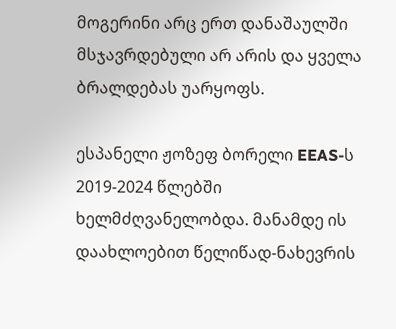მოგერინი არც ერთ დანაშაულში მსჯავრდებული არ არის და ყველა ბრალდებას უარყოფს.

ესპანელი ჟოზეფ ბორელი EEAS-ს 2019-2024 წლებში ხელმძღვანელობდა. მანამდე ის დაახლოებით წელიწად-ნახევრის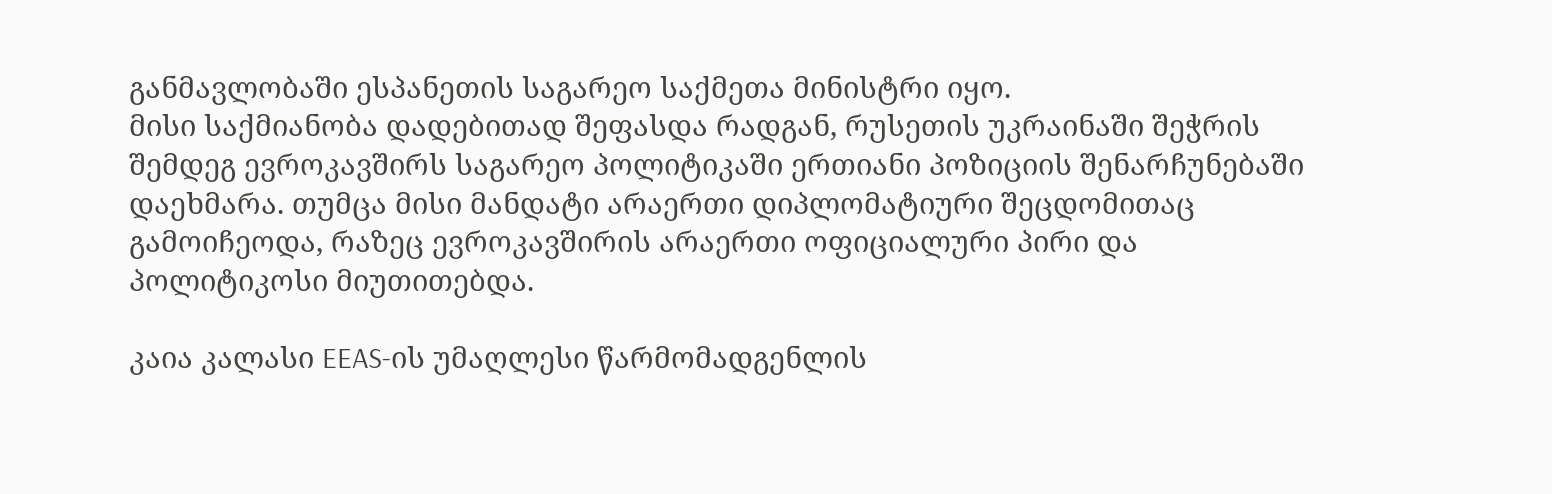განმავლობაში ესპანეთის საგარეო საქმეთა მინისტრი იყო.
მისი საქმიანობა დადებითად შეფასდა რადგან, რუსეთის უკრაინაში შეჭრის შემდეგ ევროკავშირს საგარეო პოლიტიკაში ერთიანი პოზიციის შენარჩუნებაში დაეხმარა. თუმცა მისი მანდატი არაერთი დიპლომატიური შეცდომითაც გამოიჩეოდა, რაზეც ევროკავშირის არაერთი ოფიციალური პირი და პოლიტიკოსი მიუთითებდა.

კაია კალასი EEAS-ის უმაღლესი წარმომადგენლის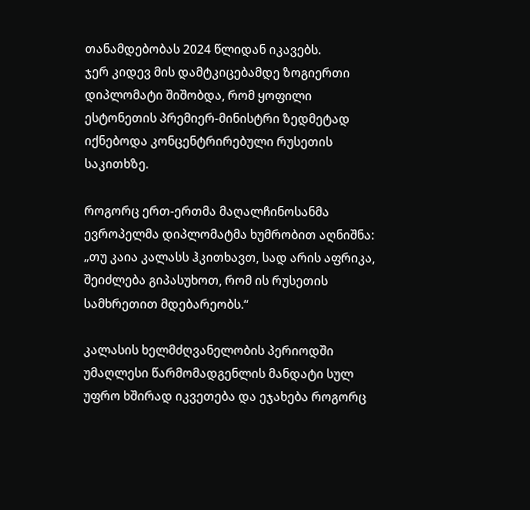თანამდებობას 2024 წლიდან იკავებს.
ჯერ კიდევ მის დამტკიცებამდე ზოგიერთი დიპლომატი შიშობდა, რომ ყოფილი ესტონეთის პრემიერ-მინისტრი ზედმეტად იქნებოდა კონცენტრირებული რუსეთის საკითხზე.

როგორც ერთ-ერთმა მაღალჩინოსანმა ევროპელმა დიპლომატმა ხუმრობით აღნიშნა:
„თუ კაია კალასს ჰკითხავთ, სად არის აფრიკა, შეიძლება გიპასუხოთ, რომ ის რუსეთის სამხრეთით მდებარეობს.“

კალასის ხელმძღვანელობის პერიოდში უმაღლესი წარმომადგენლის მანდატი სულ უფრო ხშირად იკვეთება და ეჯახება როგორც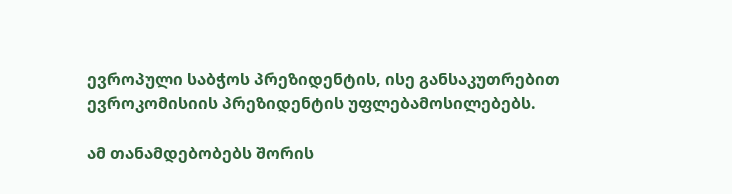ევროპული საბჭოს პრეზიდენტის, ისე განსაკუთრებით ევროკომისიის პრეზიდენტის უფლებამოსილებებს.

ამ თანამდებობებს შორის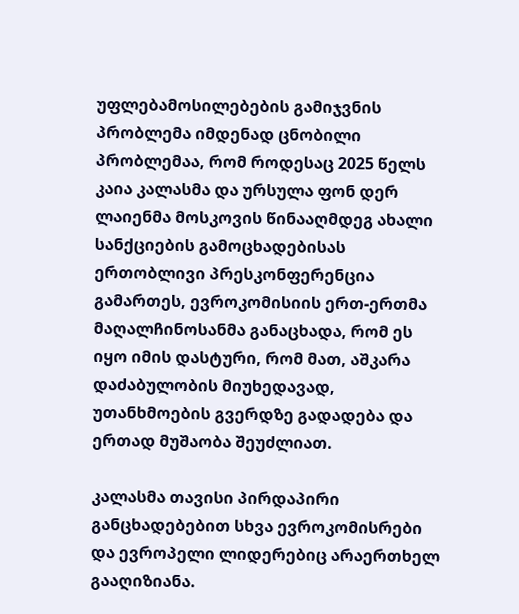უფლებამოსილებების გამიჯვნის პრობლემა იმდენად ცნობილი პრობლემაა, რომ როდესაც 2025 წელს კაია კალასმა და ურსულა ფონ დერ ლაიენმა მოსკოვის წინააღმდეგ ახალი სანქციების გამოცხადებისას ერთობლივი პრესკონფერენცია გამართეს, ევროკომისიის ერთ-ერთმა მაღალჩინოსანმა განაცხადა, რომ ეს იყო იმის დასტური, რომ მათ, აშკარა დაძაბულობის მიუხედავად, უთანხმოების გვერდზე გადადება და ერთად მუშაობა შეუძლიათ.

კალასმა თავისი პირდაპირი განცხადებებით სხვა ევროკომისრები და ევროპელი ლიდერებიც არაერთხელ გააღიზიანა.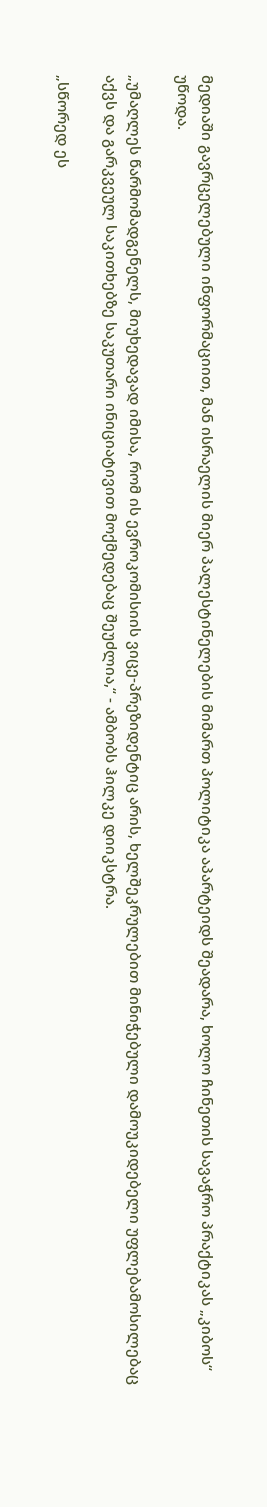მედიაში გავრცელებული ინფორმაციით, მან ისრაელის მიერ პალესტინელების მიმართ პოლიტიკა აპარტეიდს შეადარა, ხოლო ჩინეთის სავაჭრო პრაქტიკას „კიბოს“ უწოდა.

„უმაღლეს წარმომადგენელს, მიუხედავად იმისა, რომ ის ევროკომისიის ვიცე-პრეზიდენტიც არის, ხელშეკრულებით მინიჭებული დამოუკიდებელი უფლებამოსილებაც აქვს და გარკვეულ საკითხებზე საკუთარი ინიციატივით მოქმედებაც შეუძლია,“ - ამბობს ჰილკე დიიკსტრა.

„სწორედ ეს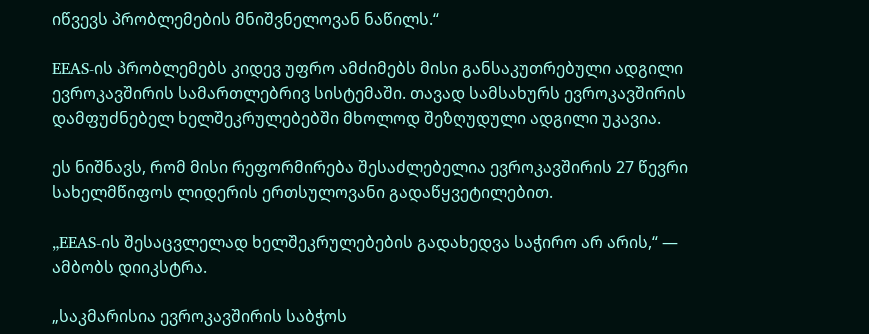იწვევს პრობლემების მნიშვნელოვან ნაწილს.“

EEAS-ის პრობლემებს კიდევ უფრო ამძიმებს მისი განსაკუთრებული ადგილი ევროკავშირის სამართლებრივ სისტემაში. თავად სამსახურს ევროკავშირის დამფუძნებელ ხელშეკრულებებში მხოლოდ შეზღუდული ადგილი უკავია.

ეს ნიშნავს, რომ მისი რეფორმირება შესაძლებელია ევროკავშირის 27 წევრი სახელმწიფოს ლიდერის ერთსულოვანი გადაწყვეტილებით.

„EEAS-ის შესაცვლელად ხელშეკრულებების გადახედვა საჭირო არ არის,“ — ამბობს დიიკსტრა.

„საკმარისია ევროკავშირის საბჭოს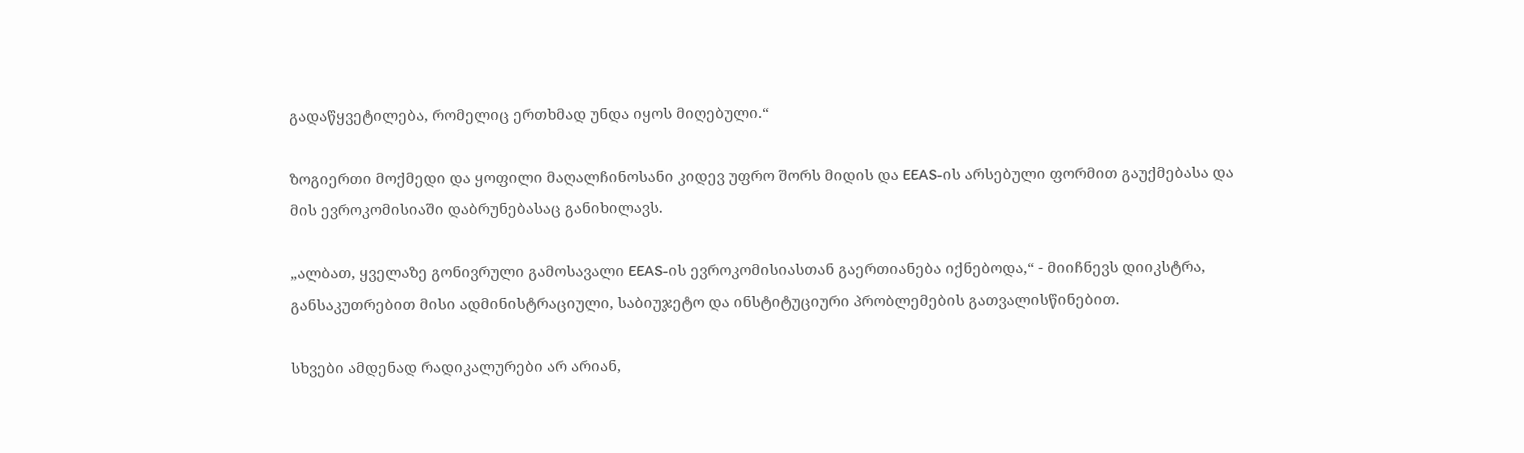გადაწყვეტილება, რომელიც ერთხმად უნდა იყოს მიღებული.“

ზოგიერთი მოქმედი და ყოფილი მაღალჩინოსანი კიდევ უფრო შორს მიდის და EEAS-ის არსებული ფორმით გაუქმებასა და მის ევროკომისიაში დაბრუნებასაც განიხილავს.

„ალბათ, ყველაზე გონივრული გამოსავალი EEAS-ის ევროკომისიასთან გაერთიანება იქნებოდა,“ - მიიჩნევს დიიკსტრა, განსაკუთრებით მისი ადმინისტრაციული, საბიუჯეტო და ინსტიტუციური პრობლემების გათვალისწინებით.

სხვები ამდენად რადიკალურები არ არიან,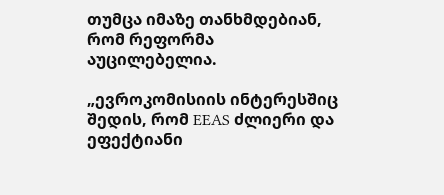თუმცა იმაზე თანხმდებიან, რომ რეფორმა აუცილებელია.

„ევროკომისიის ინტერესშიც შედის, რომ EEAS ძლიერი და ეფექტიანი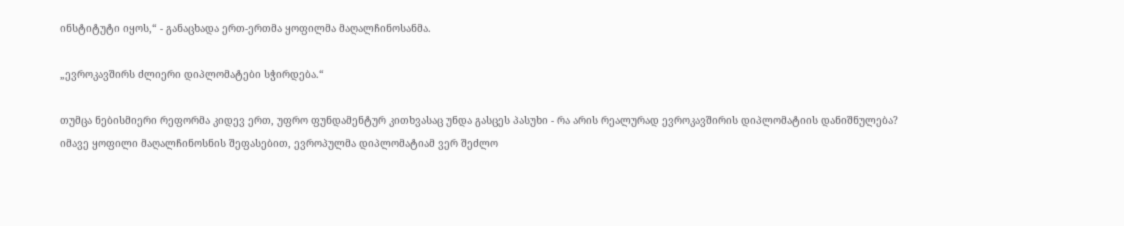ინსტიტუტი იყოს,“ - განაცხადა ერთ-ერთმა ყოფილმა მაღალჩინოსანმა.

„ევროკავშირს ძლიერი დიპლომატები სჭირდება.“

თუმცა ნებისმიერი რეფორმა კიდევ ერთ, უფრო ფუნდამენტურ კითხვასაც უნდა გასცეს პასუხი - რა არის რეალურად ევროკავშირის დიპლომატიის დანიშნულება?
იმავე ყოფილი მაღალჩინოსნის შეფასებით, ევროპულმა დიპლომატიამ ვერ შეძლო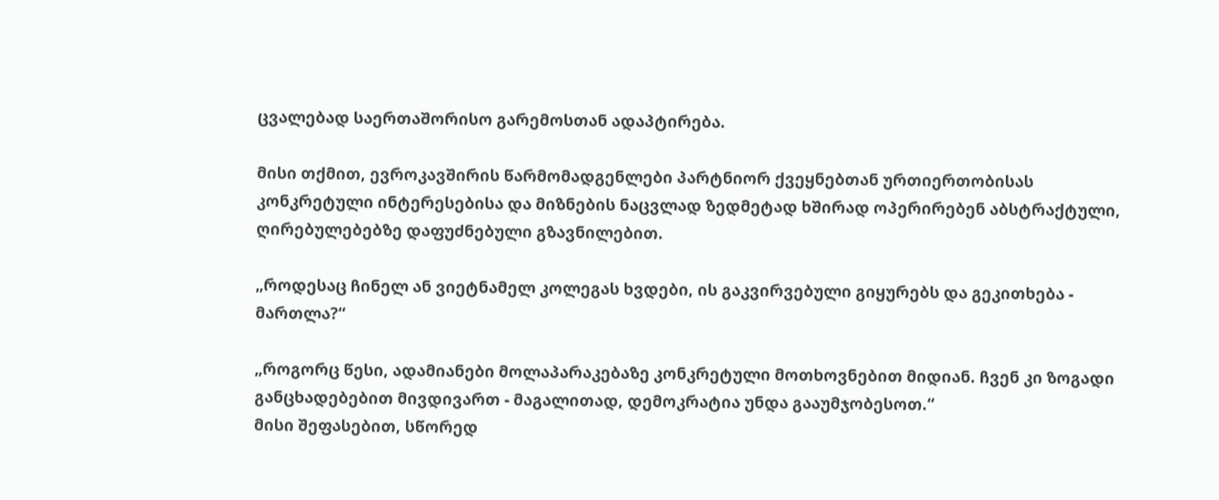ცვალებად საერთაშორისო გარემოსთან ადაპტირება.

მისი თქმით, ევროკავშირის წარმომადგენლები პარტნიორ ქვეყნებთან ურთიერთობისას კონკრეტული ინტერესებისა და მიზნების ნაცვლად ზედმეტად ხშირად ოპერირებენ აბსტრაქტული, ღირებულებებზე დაფუძნებული გზავნილებით.

„როდესაც ჩინელ ან ვიეტნამელ კოლეგას ხვდები, ის გაკვირვებული გიყურებს და გეკითხება - მართლა?“

„როგორც წესი, ადამიანები მოლაპარაკებაზე კონკრეტული მოთხოვნებით მიდიან. ჩვენ კი ზოგადი განცხადებებით მივდივართ - მაგალითად, დემოკრატია უნდა გააუმჯობესოთ.“
მისი შეფასებით, სწორედ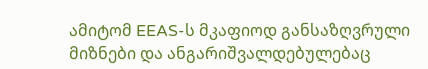ამიტომ EEAS-ს მკაფიოდ განსაზღვრული მიზნები და ანგარიშვალდებულებაც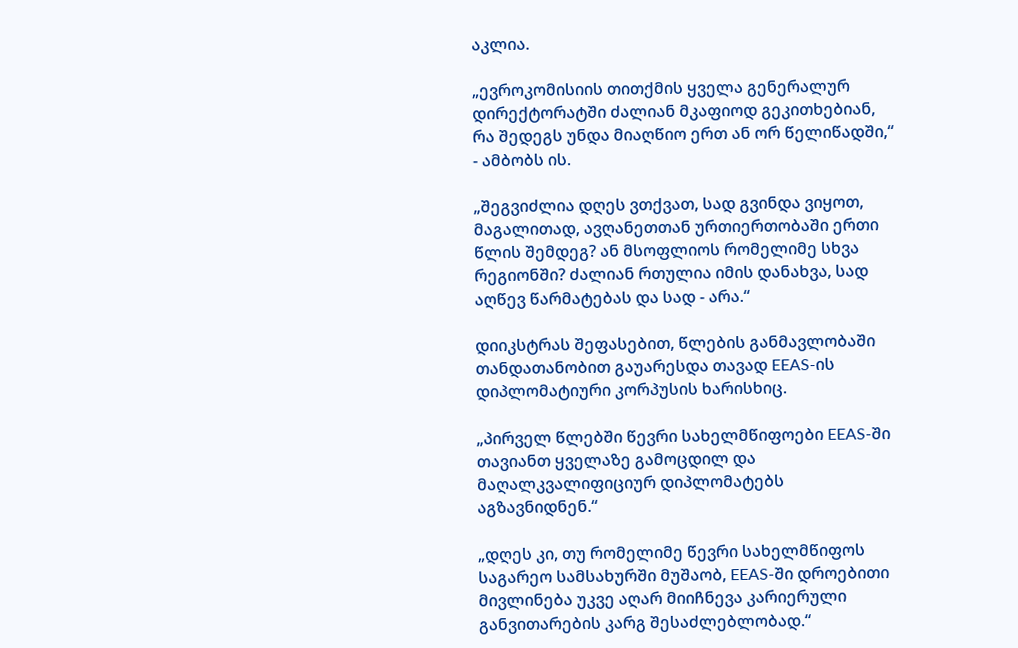აკლია.

„ევროკომისიის თითქმის ყველა გენერალურ დირექტორატში ძალიან მკაფიოდ გეკითხებიან, რა შედეგს უნდა მიაღწიო ერთ ან ორ წელიწადში,“ - ამბობს ის.

„შეგვიძლია დღეს ვთქვათ, სად გვინდა ვიყოთ, მაგალითად, ავღანეთთან ურთიერთობაში ერთი წლის შემდეგ? ან მსოფლიოს რომელიმე სხვა რეგიონში? ძალიან რთულია იმის დანახვა, სად აღწევ წარმატებას და სად - არა.“

დიიკსტრას შეფასებით, წლების განმავლობაში თანდათანობით გაუარესდა თავად EEAS-ის დიპლომატიური კორპუსის ხარისხიც.

„პირველ წლებში წევრი სახელმწიფოები EEAS-ში თავიანთ ყველაზე გამოცდილ და მაღალკვალიფიციურ დიპლომატებს აგზავნიდნენ.“

„დღეს კი, თუ რომელიმე წევრი სახელმწიფოს საგარეო სამსახურში მუშაობ, EEAS-ში დროებითი მივლინება უკვე აღარ მიიჩნევა კარიერული განვითარების კარგ შესაძლებლობად.“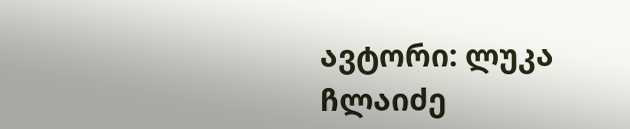ავტორი: ლუკა ჩლაიძე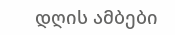დღის ამბები